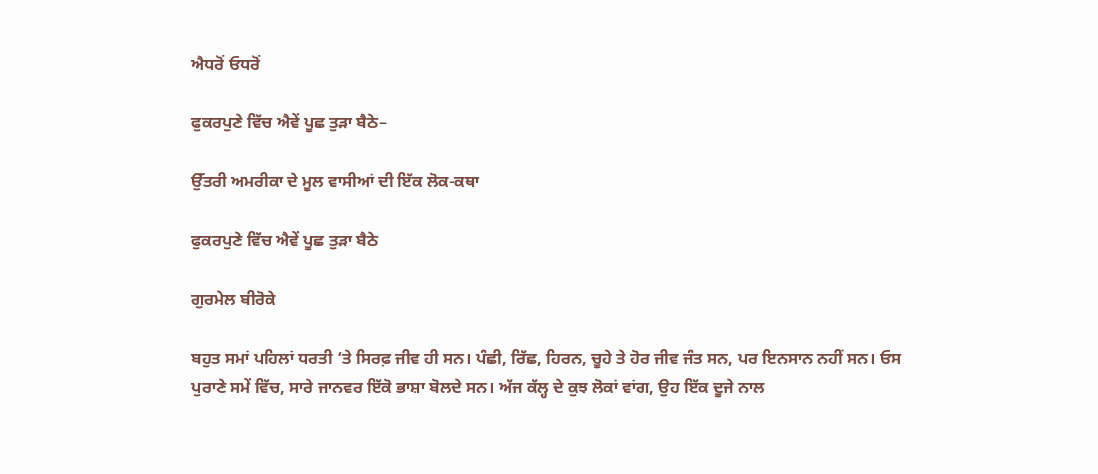ਐਧਰੋਂ ਓਧਰੋਂ

ਫੁਕਰਪੁਣੇ ਵਿੱਚ ਐਵੇਂ ਪੂਛ ਤੁੜਾ ਬੈਠੇ–

ਉੱਤਰੀ ਅਮਰੀਕਾ ਦੇ ਮੂਲ ਵਾਸੀਆਂ ਦੀ ਇੱਕ ਲੋਕ-ਕਥਾ

ਫੁਕਰਪੁਣੇ ਵਿੱਚ ਐਵੇਂ ਪੂਛ ਤੁੜਾ ਬੈਠੇ

ਗੁਰਮੇਲ ਬੀਰੋਕੇ

ਬਹੁਤ ਸਮਾਂ ਪਹਿਲਾਂ ਧਰਤੀ ‘ਤੇ ਸਿਰਫ਼ ਜੀਵ ਹੀ ਸਨ। ਪੰਛੀ, ਰਿੱਛ, ਹਿਰਨ, ਚੂਹੇ ਤੇ ਹੋਰ ਜੀਵ ਜੰਤ ਸਨ, ਪਰ ਇਨਸਾਨ ਨਹੀਂ ਸਨ। ਓਸ ਪੁਰਾਣੇ ਸਮੇਂ ਵਿੱਚ, ਸਾਰੇ ਜਾਨਵਰ ਇੱਕੋ ਭਾਸ਼ਾ ਬੋਲਦੇ ਸਨ। ਅੱਜ ਕੱਲ੍ਹ ਦੇ ਕੁਝ ਲੋਕਾਂ ਵਾਂਗ, ਉਹ ਇੱਕ ਦੂਜੇ ਨਾਲ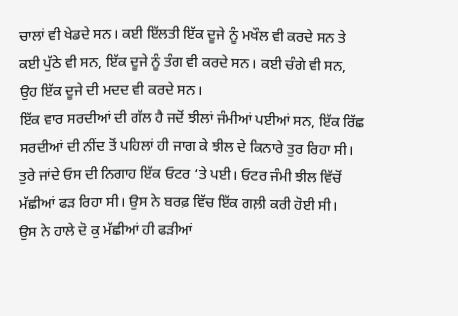ਚਾਲਾਂ ਵੀ ਖੇਡਦੇ ਸਨ। ਕਈ ਇੱਲਤੀ ਇੱਕ ਦੂਜੇ ਨੂੰ ਮਖੌਲ ਵੀ ਕਰਦੇ ਸਨ ਤੇ ਕਈ ਪੁੱਠੇ ਵੀ ਸਨ, ਇੱਕ ਦੂਜੇ ਨੂੰ ਤੰਗ ਵੀ ਕਰਦੇ ਸਨ। ਕਈ ਚੰਗੇ ਵੀ ਸਨ, ਉਹ ਇੱਕ ਦੂਜੇ ਦੀ ਮਦਦ ਵੀ ਕਰਦੇ ਸਨ।
ਇੱਕ ਵਾਰ ਸਰਦੀਆਂ ਦੀ ਗੱਲ ਹੈ ਜਦੋਂ ਝੀਲਾਂ ਜੰਮੀਆਂ ਪਈਆਂ ਸਨ, ਇੱਕ ਰਿੱਛ ਸਰਦੀਆਂ ਦੀ ਨੀਂਦ ਤੋਂ ਪਹਿਲਾਂ ਹੀ ਜਾਗ ਕੇ ਝੀਲ ਦੇ ਕਿਨਾਰੇ ਤੁਰ ਰਿਹਾ ਸੀ। ਤੁਰੇ ਜਾਂਦੇ ਓਸ ਦੀ ਨਿਗਾਹ ਇੱਕ ਓਟਰ ‘ਤੇ ਪਈ। ਓਟਰ ਜੰਮੀ ਝੀਲ ਵਿੱਚੋਂ ਮੱਛੀਆਂ ਫੜ ਰਿਹਾ ਸੀ। ਉਸ ਨੇ ਬਰਫ਼ ਵਿੱਚ ਇੱਕ ਗਲ਼ੀ ਕਰੀ ਹੋਈ ਸੀ।
ਉਸ ਨੇ ਹਾਲੇ ਦੋ ਕੁ ਮੱਛੀਆਂ ਹੀ ਫੜੀਆਂ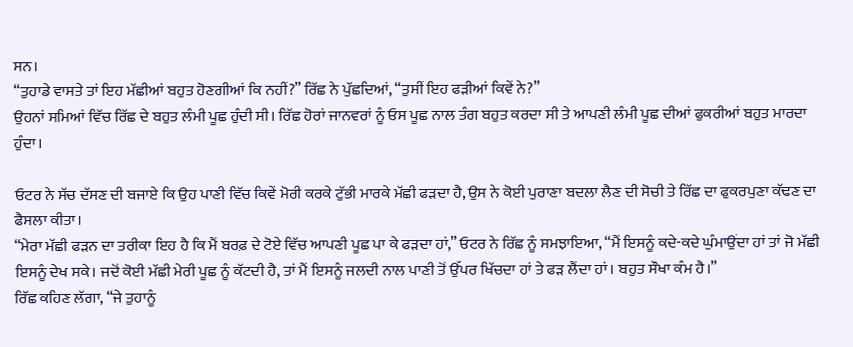ਸਨ।
“ਤੁਹਾਡੇ ਵਾਸਤੇ ਤਾਂ ਇਹ ਮੱਛੀਆਂ ਬਹੁਤ ਹੋਣਗੀਆਂ ਕਿ ਨਹੀਂ?” ਰਿੱਛ ਨੇ ਪੁੱਛਦਿਆਂ, “ਤੁਸੀਂ ਇਹ ਫੜੀਆਂ ਕਿਵੇਂ ਨੇ?”
ਉਹਨਾਂ ਸਮਿਆਂ ਵਿੱਚ ਰਿੱਛ ਦੇ ਬਹੁਤ ਲੰਮੀ ਪੂਛ ਹੁੰਦੀ ਸੀ। ਰਿੱਛ ਹੋਰਾਂ ਜਾਨਵਰਾਂ ਨੂੰ ਓਸ ਪੂਛ ਨਾਲ ਤੰਗ ਬਹੁਤ ਕਰਦਾ ਸੀ ਤੇ ਆਪਣੀ ਲੰਮੀ ਪੂਛ ਦੀਆਂ ਫੁਕਰੀਆਂ ਬਹੁਤ ਮਾਰਦਾ ਹੁੰਦਾ।

ਓਟਰ ਨੇ ਸੱਚ ਦੱਸਣ ਦੀ ਬਜਾਏ ਕਿ ਉਹ ਪਾਣੀ ਵਿੱਚ ਕਿਵੇਂ ਮੋਰੀ ਕਰਕੇ ਟੁੱਭੀ ਮਾਰਕੇ ਮੱਛੀ ਫੜਦਾ ਹੈ, ਉਸ ਨੇ ਕੋਈ ਪੁਰਾਣਾ ਬਦਲਾ ਲੈਣ ਦੀ ਸੋਚੀ ਤੇ ਰਿੱਛ ਦਾ ਫੁਕਰਪੁਣਾ ਕੱਢਣ ਦਾ ਫੈਸਲਾ ਕੀਤਾ।
“ਮੇਰਾ ਮੱਛੀ ਫੜਨ ਦਾ ਤਰੀਕਾ ਇਹ ਹੈ ਕਿ ਮੈਂ ਬਰਫ਼ ਦੇ ਟੋਏ ਵਿੱਚ ਆਪਣੀ ਪੂਛ ਪਾ ਕੇ ਫੜਦਾ ਹਾਂ,” ਓਟਰ ਨੇ ਰਿੱਛ ਨੂੰ ਸਮਝਾਇਆ, “ਮੈਂ ਇਸਨੂੰ ਕਦੇ-ਕਦੇ ਘੁੰਮਾਉਂਦਾ ਹਾਂ ਤਾਂ ਜੋ ਮੱਛੀ ਇਸਨੂੰ ਦੇਖ ਸਕੇ। ਜਦੋਂ ਕੋਈ ਮੱਛੀ ਮੇਰੀ ਪੂਛ ਨੂੰ ਕੱਟਦੀ ਹੈ, ਤਾਂ ਮੈਂ ਇਸਨੂੰ ਜਲਦੀ ਨਾਲ ਪਾਣੀ ਤੋਂ ਉੱਪਰ ਖਿੱਚਦਾ ਹਾਂ ਤੇ ਫੜ ਲੈਂਦਾ ਹਾਂ। ਬਹੁਤ ਸੌਖਾ ਕੰਮ ਹੈ।”
ਰਿੱਛ ਕਹਿਣ ਲੱਗਾ, “ਜੇ ਤੁਹਾਨੂੰ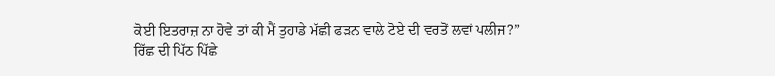ਕੋਈ ਇਤਰਾਜ਼ ਨਾ ਹੋਵੇ ਤਾਂ ਕੀ ਮੈਂ ਤੁਹਾਡੇ ਮੱਛੀ ਫੜਨ ਵਾਲੇ ਟੋਏ ਦੀ ਵਰਤੋਂ ਲਵਾਂ ਪਲੀਜ?”
ਰਿੱਛ ਦੀ ਪਿੱਠ ਪਿੱਛੇ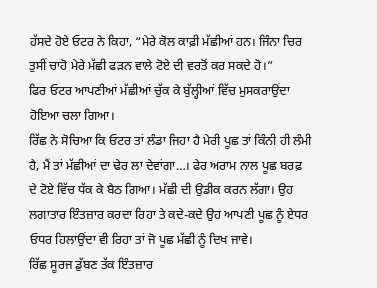ਹੱਸਦੇ ਹੋਏ ਓਟਰ ਨੇ ਕਿਹਾ, “ਮੇਰੇ ਕੋਲ ਕਾਫ਼ੀ ਮੱਛੀਆਂ ਹਨ। ਜਿੰਨਾ ਚਿਰ ਤੁਸੀਂ ਚਾਹੋ ਮੇਰੇ ਮੱਛੀ ਫੜਨ ਵਾਲੇ ਟੋਏ ਦੀ ਵਰਤੋਂ ਕਰ ਸਕਦੇ ਹੋ।”
ਫਿਰ ਓਟਰ ਆਪਣੀਆਂ ਮੱਛੀਆਂ ਚੁੱਕ ਕੇ ਬੁੱਲ੍ਹੀਆਂ ਵਿੱਚ ਮੁਸਕਰਾਉਂਦਾ ਹੋਇਆ ਚਲਾ ਗਿਆ।
ਰਿੱਛ ਨੇ ਸੋਚਿਆ ਕਿ ਓਟਰ ਤਾਂ ਲੰਡਾ ਜਿਹਾ ਹੈ ਮੇਰੀ ਪੂਛ ਤਾਂ ਕਿੰਨੀ ਹੀ ਲੰਮੀ ਹੈ, ਮੈਂ ਤਾਂ ਮੱਛੀਆਂ ਦਾ ਢੇਰ ਲਾ ਦੇਵਾਂਗਾ…। ਫੇਰ ਅਰਾਮ ਨਾਲ ਪੂਛ ਬਰਫ਼ ਦੇ ਟੋਏ ਵਿੱਚ ਧੱਕ ਕੇ ਬੈਠ ਗਿਆ। ਮੱਛੀ ਦੀ ਉਡੀਕ ਕਰਨ ਲੱਗਾ। ਉਹ ਲਗਾਤਾਰ ਇੰਤਜ਼ਾਰ ਕਰਦਾ ਰਿਹਾ ਤੇ ਕਦੇ-ਕਦੇ ਉਹ ਆਪਣੀ ਪੂਛ ਨੂੰ ਏਧਰ ਓਧਰ ਹਿਲਾਉਂਦਾ ਵੀ ਰਿਹਾ ਤਾਂ ਜੋ ਪੂਛ ਮੱਛੀ ਨੂੰ ਦਿਖ ਜਾਵੇ।
ਰਿੱਛ ਸੂਰਜ ਡੁੱਬਣ ਤੱਕ ਇੰਤਜ਼ਾਰ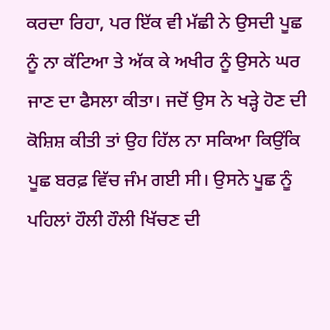ਕਰਦਾ ਰਿਹਾ, ਪਰ ਇੱਕ ਵੀ ਮੱਛੀ ਨੇ ਉਸਦੀ ਪੂਛ ਨੂੰ ਨਾ ਕੱਟਿਆ ਤੇ ਅੱਕ ਕੇ ਅਖੀਰ ਨੂੰ ਉਸਨੇ ਘਰ ਜਾਣ ਦਾ ਫੈਸਲਾ ਕੀਤਾ। ਜਦੋਂ ਉਸ ਨੇ ਖੜ੍ਹੇ ਹੋਣ ਦੀ ਕੋਸ਼ਿਸ਼ ਕੀਤੀ ਤਾਂ ਉਹ ਹਿੱਲ ਨਾ ਸਕਿਆ ਕਿਉਂਕਿ ਪੂਛ ਬਰਫ਼ ਵਿੱਚ ਜੰਮ ਗਈ ਸੀ। ਉਸਨੇ ਪੂਛ ਨੂੰ ਪਹਿਲਾਂ ਹੌਲੀ ਹੌਲੀ ਖਿੱਚਣ ਦੀ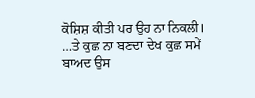ਕੋਸ਼ਿਸ਼ ਕੀਤੀ ਪਰ ਉਹ ਨਾ ਨਿਕਲੀ।
…ਤੇ ਕੁਛ ਨਾ ਬਣਦਾ ਦੇਖ ਕੁਛ ਸਮੇਂ ਬਾਅਦ ਉਸ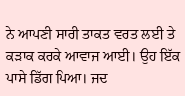ਨੇ ਆਪਣੀ ਸਾਰੀ ਤਾਕਤ ਵਰਤ ਲਈ ਤੇ ਕੜਾਕ ਕਰਕੇ ਆਵਾਜ ਆਈ। ਉਹ ਇੱਕ ਪਾਸੇ ਡਿੱਗ ਪਿਆ। ਜਦ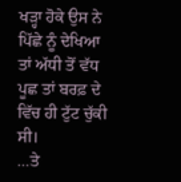ਖੜ੍ਹਾ ਹੋਕੇ ਉਸ ਨੇ ਪਿੱਛੇ ਨੂੰ ਦੇਖਿਆ ਤਾਂ ਅੱਧੀ ਤੋਂ ਵੱਧ ਪੂਛ ਤਾਂ ਬਰਫ਼ ਦੇ ਵਿੱਚ ਹੀ ਟੁੱਟ ਚੁੱਕੀ ਸੀ।
…ਤੇ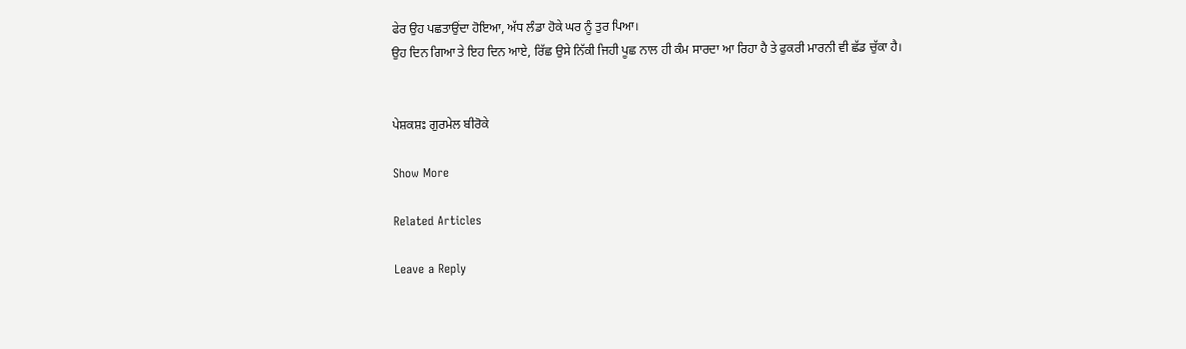ਫੇਰ ਉਹ ਪਛਤਾਉਂਦਾ ਹੋਇਆ, ਅੱਧ ਲੰਡਾ ਹੋਕੇ ਘਰ ਨੂੰ ਤੁਰ ਪਿਆ।
ਉਹ ਦਿਨ ਗਿਆ ਤੇ ਇਹ ਦਿਨ ਆਏ, ਰਿੱਛ ਉਸੇ ਨਿੱਕੀ ਜਿਹੀ ਪੂਛ ਨਾਲ ਹੀ ਕੰਮ ਸਾਰਦਾ ਆ ਰਿਹਾ ਹੈ ਤੇ ਫੁਕਰੀ ਮਾਰਨੀ ਵੀ ਛੱਡ ਚੁੱਕਾ ਹੈ।


ਪੇਸ਼ਕਸ਼ਃ ਗੁਰਮੇਲ ਬੀਰੋਕੇ

Show More

Related Articles

Leave a Reply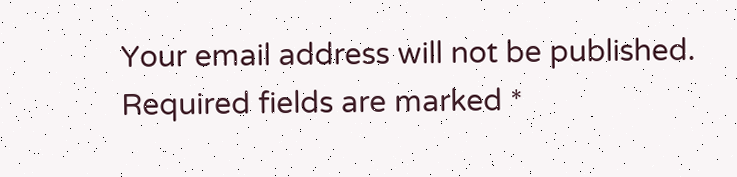Your email address will not be published. Required fields are marked *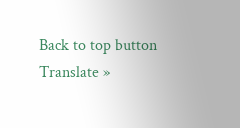Back to top button
Translate »